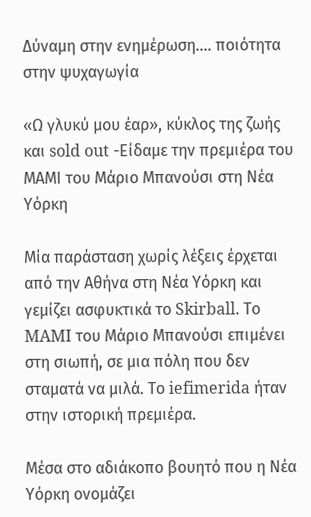Δύναμη στην ενημέρωση.... ποιότητα στην ψυχαγωγία

«Ω γλυκύ μου έαρ», κύκλος της ζωής και sold out -Είδαμε την πρεμιέρα του ΜΑΜΙ του Μάριο Μπανούσι στη Νέα Υόρκη

Mία παράσταση χωρίς λέξεις έρχεται από την Αθήνα στη Νέα Υόρκη και γεμίζει ασφυκτικά το Skirball. Το MAMI του Μάριο Μπανούσι επιμένει στη σιωπή, σε μια πόλη που δεν σταματά να μιλά. Το iefimerida ήταν στην ιστορική πρεμιέρα.

Μέσα στο αδιάκοπο βουητό που η Νέα Υόρκη ονομάζει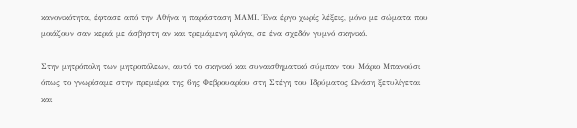κανονικότητα, έφτασε από την Αθήνα η παράσταση ΜΑΜΙ. Ένα έργο χωρίς λέξεις, μόνο με σώματα που μοιάζουν σαν κεριά με άσβηστη αν και τρεμάμενη φλόγα, σε ένα σχεδόν γυμνό σκηνικό.

Στην μητρόπολη των μητροπόλεων, αυτό το σκηνικό και συναισθηματικό σύμπαν του Μάριο Μπανούσι όπως το γνωρίσαμε στην πρεμιέρα της 6ης Φεβρουαρίου στη Στέγη του Ιδρύματος Ωνάση ξετυλίγεται και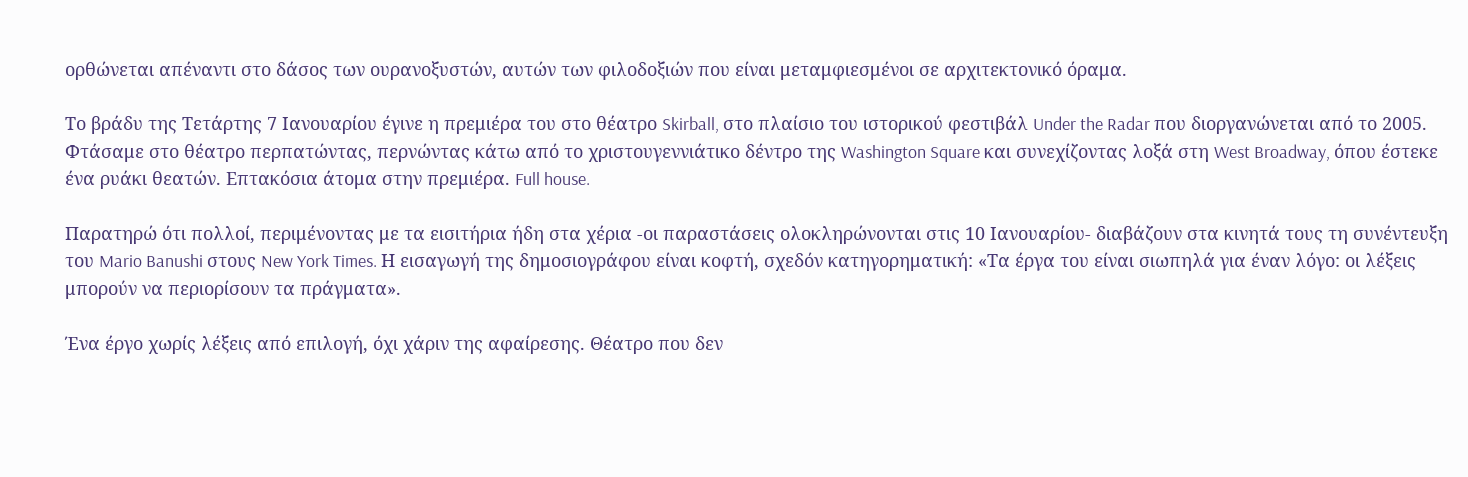ορθώνεται απέναντι στο δάσος των ουρανοξυστών, αυτών των φιλοδοξιών που είναι μεταμφιεσμένοι σε αρχιτεκτονικό όραμα.

Το βράδυ της Τετάρτης 7 Ιανουαρίου έγινε η πρεμιέρα του στο θέατρο Skirball, στο πλαίσιο του ιστορικού φεστιβάλ Under the Radar που διοργανώνεται από το 2005. Φτάσαμε στο θέατρο περπατώντας, περνώντας κάτω από το χριστουγεννιάτικο δέντρο της Washington Square και συνεχίζοντας λοξά στη West Broadway, όπου έστεκε ένα ρυάκι θεατών. Επτακόσια άτομα στην πρεμιέρα. Full house.

Παρατηρώ ότι πολλοί, περιμένοντας με τα εισιτήρια ήδη στα χέρια -οι παραστάσεις ολοκληρώνονται στις 10 Ιανουαρίου- διαβάζουν στα κινητά τους τη συνέντευξη του Mario Banushi στους New York Times. Η εισαγωγή της δημοσιογράφου είναι κοφτή, σχεδόν κατηγορηματική: «Τα έργα του είναι σιωπηλά για έναν λόγο: οι λέξεις μπορούν να περιορίσουν τα πράγματα».

Ένα έργο χωρίς λέξεις από επιλογή, όχι χάριν της αφαίρεσης. Θέατρο που δεν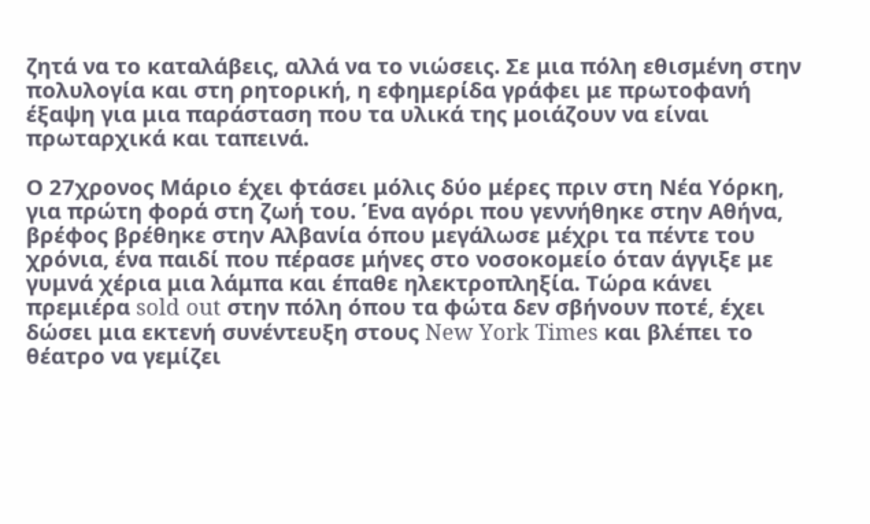ζητά να το καταλάβεις, αλλά να το νιώσεις. Σε μια πόλη εθισμένη στην πολυλογία και στη ρητορική, η εφημερίδα γράφει με πρωτοφανή έξαψη για μια παράσταση που τα υλικά της μοιάζουν να είναι πρωταρχικά και ταπεινά.

Ο 27χρονος Μάριο έχει φτάσει μόλις δύο μέρες πριν στη Νέα Υόρκη, για πρώτη φορά στη ζωή του. Ένα αγόρι που γεννήθηκε στην Αθήνα, βρέφος βρέθηκε στην Αλβανία όπου μεγάλωσε μέχρι τα πέντε του χρόνια, ένα παιδί που πέρασε μήνες στο νοσοκομείο όταν άγγιξε με γυμνά χέρια μια λάμπα και έπαθε ηλεκτροπληξία. Τώρα κάνει πρεμιέρα sold out στην πόλη όπου τα φώτα δεν σβήνουν ποτέ, έχει δώσει μια εκτενή συνέντευξη στους New York Times και βλέπει το θέατρο να γεμίζει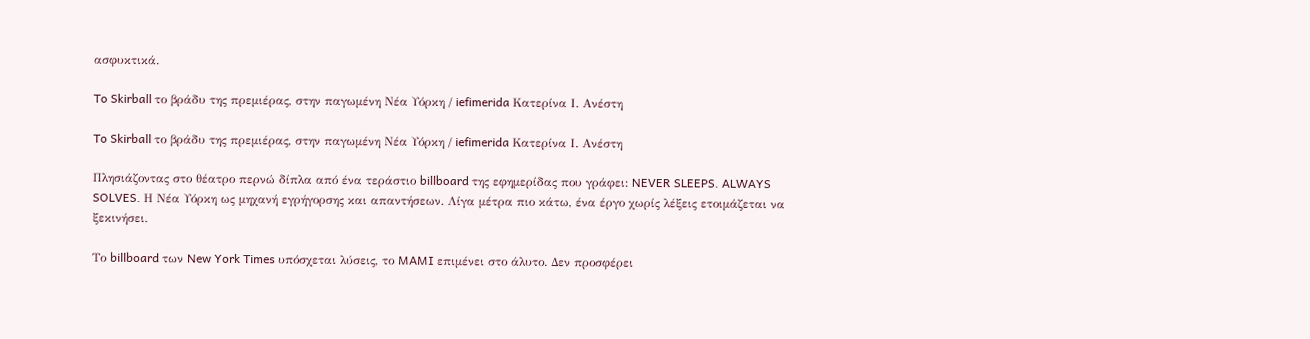ασφυκτικά.

To Skirball το βράδυ της πρεμιέρας, στην παγωμένη Νέα Υόρκη / iefimerida Κατερίνα Ι. Ανέστη

To Skirball το βράδυ της πρεμιέρας, στην παγωμένη Νέα Υόρκη / iefimerida Κατερίνα Ι. Ανέστη

Πλησιάζοντας στο θέατρο περνώ δίπλα από ένα τεράστιο billboard της εφημερίδας που γράφει: NEVER SLEEPS. ALWAYS SOLVES. Η Νέα Υόρκη ως μηχανή εγρήγορσης και απαντήσεων. Λίγα μέτρα πιο κάτω, ένα έργο χωρίς λέξεις ετοιμάζεται να ξεκινήσει.

Το billboard των New York Times υπόσχεται λύσεις, το MAMI επιμένει στο άλυτο. Δεν προσφέρει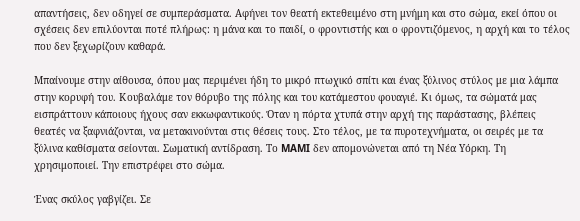απαντήσεις, δεν οδηγεί σε συμπεράσματα. Αφήνει τον θεατή εκτεθειμένο στη μνήμη και στο σώμα, εκεί όπου οι σχέσεις δεν επιλύονται ποτέ πλήρως: η μάνα και το παιδί, ο φροντιστής και ο φροντιζόμενος, η αρχή και το τέλος που δεν ξεχωρίζουν καθαρά.

Μπαίνουμε στην αίθουσα, όπου μας περιμένει ήδη το μικρό πτωχικό σπίτι και ένας ξύλινος στύλος με μια λάμπα στην κορυφή του. Κουβαλάμε τον θόρυβο της πόλης και του κατάμεστου φουαγιέ. Κι όμως, τα σώματά μας εισπράττουν κάποιους ήχους σαν εκκωφαντικούς. Όταν η πόρτα χτυπά στην αρχή της παράστασης, βλέπεις θεατές να ξαφνιάζονται, να μετακινούνται στις θέσεις τους. Στο τέλος, με τα πυροτεχνήματα, οι σειρές με τα ξύλινα καθίσματα σείονται. Σωματική αντίδραση. Το MAMI δεν απομονώνεται από τη Νέα Υόρκη. Τη χρησιμοποιεί. Την επιστρέφει στο σώμα.

Ένας σκύλος γαβγίζει. Σε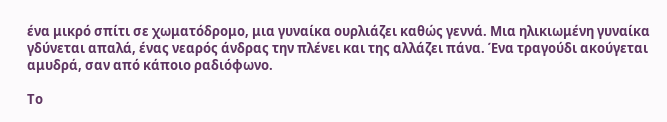ένα μικρό σπίτι σε χωματόδρομο, μια γυναίκα ουρλιάζει καθώς γεννά. Μια ηλικιωμένη γυναίκα γδύνεται απαλά, ένας νεαρός άνδρας την πλένει και της αλλάζει πάνα. Ένα τραγούδι ακούγεται αμυδρά, σαν από κάποιο ραδιόφωνο.

Το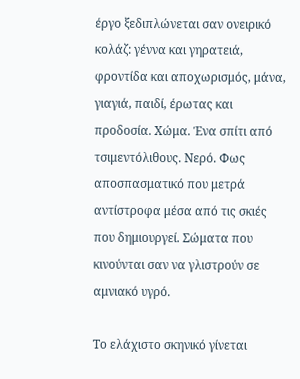έργο ξεδιπλώνεται σαν ονειρικό κολάζ: γέννα και γηρατειά, φροντίδα και αποχωρισμός, μάνα, γιαγιά, παιδί, έρωτας και προδοσία. Χώμα. Ένα σπίτι από τσιμεντόλιθους. Νερό. Φως αποσπασματικό που μετρά αντίστροφα μέσα από τις σκιές που δημιουργεί. Σώματα που κινούνται σαν να γλιστρούν σε αμνιακό υγρό.

Το ελάχιστο σκηνικό γίνεται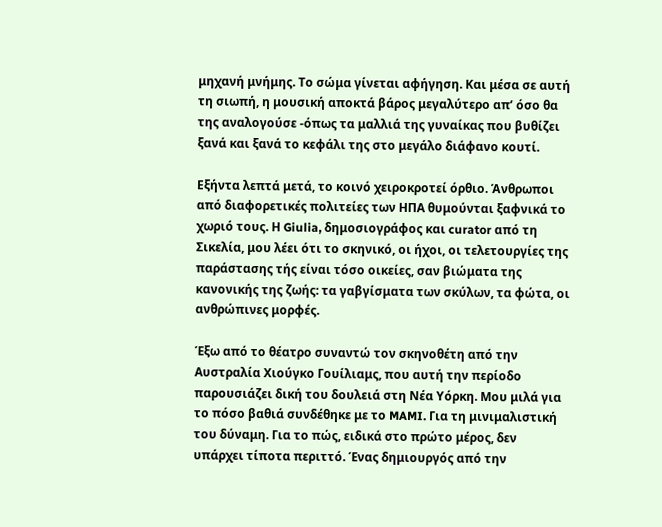μηχανή μνήμης. Το σώμα γίνεται αφήγηση. Και μέσα σε αυτή τη σιωπή, η μουσική αποκτά βάρος μεγαλύτερο απ’ όσο θα της αναλογούσε -όπως τα μαλλιά της γυναίκας που βυθίζει ξανά και ξανά το κεφάλι της στο μεγάλο διάφανο κουτί.

Εξήντα λεπτά μετά, το κοινό χειροκροτεί όρθιο. Άνθρωποι από διαφορετικές πολιτείες των ΗΠΑ θυμούνται ξαφνικά το χωριό τους. Η Giulia, δημοσιογράφος και curator από τη Σικελία, μου λέει ότι το σκηνικό, οι ήχοι, οι τελετουργίες της παράστασης τής είναι τόσο οικείες, σαν βιώματα της κανονικής της ζωής: τα γαβγίσματα των σκύλων, τα φώτα, οι ανθρώπινες μορφές.

Έξω από το θέατρο συναντώ τον σκηνοθέτη από την Αυστραλία Χιούγκο Γουίλιαμς, που αυτή την περίοδο παρουσιάζει δική του δουλειά στη Νέα Υόρκη. Μου μιλά για το πόσο βαθιά συνδέθηκε με το MAMI. Για τη μινιμαλιστική του δύναμη. Για το πώς, ειδικά στο πρώτο μέρος, δεν υπάρχει τίποτα περιττό. Ένας δημιουργός από την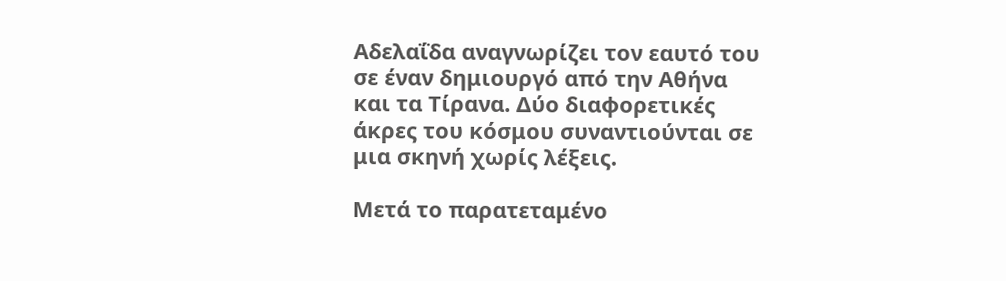Αδελαΐδα αναγνωρίζει τον εαυτό του σε έναν δημιουργό από την Αθήνα και τα Τίρανα. Δύο διαφορετικές άκρες του κόσμου συναντιούνται σε μια σκηνή χωρίς λέξεις.

Μετά το παρατεταμένο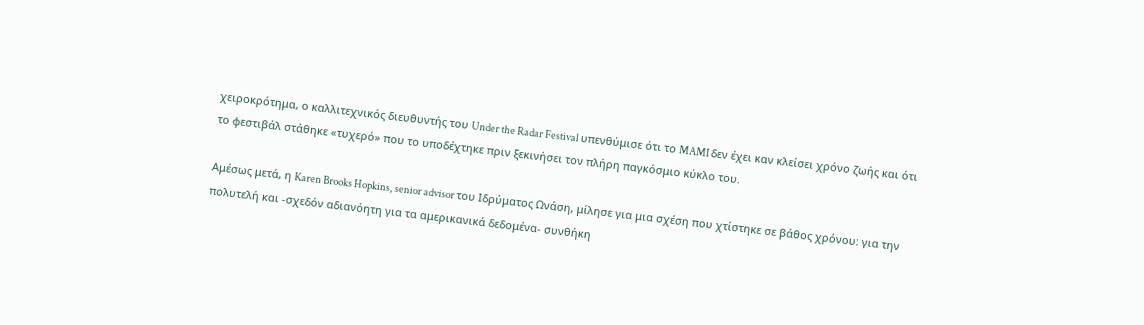χειροκρότημα, ο καλλιτεχνικός διευθυντής του Under the Radar Festival υπενθύμισε ότι το MAMI δεν έχει καν κλείσει χρόνο ζωής και ότι το φεστιβάλ στάθηκε «τυχερό» που το υποδέχτηκε πριν ξεκινήσει τον πλήρη παγκόσμιο κύκλο του.

Αμέσως μετά, η Karen Brooks Hopkins, senior advisor του Ιδρύματος Ωνάση, μίλησε για μια σχέση που χτίστηκε σε βάθος χρόνου: για την πολυτελή και -σχεδόν αδιανόητη για τα αμερικανικά δεδομένα- συνθήκη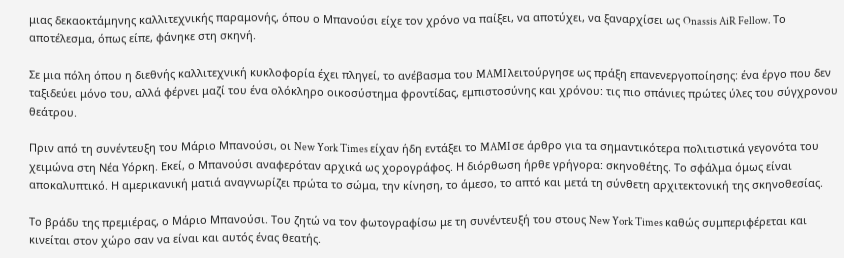μιας δεκαοκτάμηνης καλλιτεχνικής παραμονής, όπου ο Μπανούσι είχε τον χρόνο να παίξει, να αποτύχει, να ξαναρχίσει ως Onassis AiR Fellow. Το αποτέλεσμα, όπως είπε, φάνηκε στη σκηνή.

Σε μια πόλη όπου η διεθνής καλλιτεχνική κυκλοφορία έχει πληγεί, το ανέβασμα του MAMI λειτούργησε ως πράξη επανενεργοποίησης: ένα έργο που δεν ταξιδεύει μόνο του, αλλά φέρνει μαζί του ένα ολόκληρο οικοσύστημα φροντίδας, εμπιστοσύνης και χρόνου: τις πιο σπάνιες πρώτες ύλες του σύγχρονου θεάτρου.

Πριν από τη συνέντευξη του Μάριο Μπανούσι, οι New York Times είχαν ήδη εντάξει το MAMI σε άρθρο για τα σημαντικότερα πολιτιστικά γεγονότα του χειμώνα στη Νέα Υόρκη. Εκεί, ο Μπανούσι αναφερόταν αρχικά ως χορογράφος. Η διόρθωση ήρθε γρήγορα: σκηνοθέτης. Το σφάλμα όμως είναι αποκαλυπτικό. Η αμερικανική ματιά αναγνωρίζει πρώτα το σώμα, την κίνηση, το άμεσο, το απτό και μετά τη σύνθετη αρχιτεκτονική της σκηνοθεσίας.

Το βράδυ της πρεμιέρας, ο Μάριο Μπανούσι. Του ζητώ να τον φωτογραφίσω με τη συνέντευξή του στους New York Times καθώς συμπεριφέρεται και κινείται στον χώρο σαν να είναι και αυτός ένας θεατής.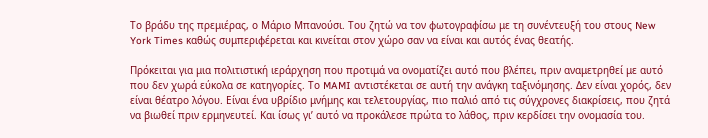Το βράδυ της πρεμιέρας, ο Μάριο Μπανούσι. Του ζητώ να τον φωτογραφίσω με τη συνέντευξή του στους New York Times καθώς συμπεριφέρεται και κινείται στον χώρο σαν να είναι και αυτός ένας θεατής.

Πρόκειται για μια πολιτιστική ιεράρχηση που προτιμά να ονοματίζει αυτό που βλέπει, πριν αναμετρηθεί με αυτό που δεν χωρά εύκολα σε κατηγορίες. Το MAMI αντιστέκεται σε αυτή την ανάγκη ταξινόμησης. Δεν είναι χορός, δεν είναι θέατρο λόγου. Είναι ένα υβρίδιο μνήμης και τελετουργίας, πιο παλιό από τις σύγχρονες διακρίσεις, που ζητά να βιωθεί πριν ερμηνευτεί. Και ίσως γι’ αυτό να προκάλεσε πρώτα το λάθος, πριν κερδίσει την ονομασία του.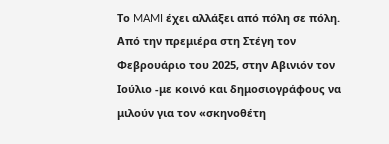Το MAMI έχει αλλάξει από πόλη σε πόλη. Από την πρεμιέρα στη Στέγη τον Φεβρουάριο του 2025, στην Αβινιόν τον Ιούλιο -με κοινό και δημοσιογράφους να μιλούν για τον «σκηνοθέτη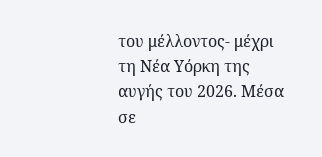του μέλλοντος- μέχρι τη Νέα Υόρκη της αυγής του 2026. Μέσα σε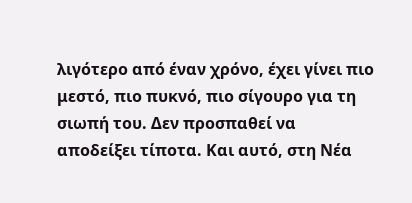λιγότερο από έναν χρόνο, έχει γίνει πιο μεστό, πιο πυκνό, πιο σίγουρο για τη σιωπή του. Δεν προσπαθεί να αποδείξει τίποτα. Και αυτό, στη Νέα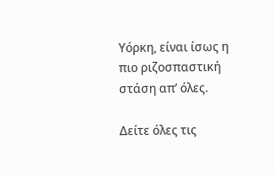Υόρκη, είναι ίσως η πιο ριζοσπαστική στάση απ’ όλες.

Δείτε όλες τις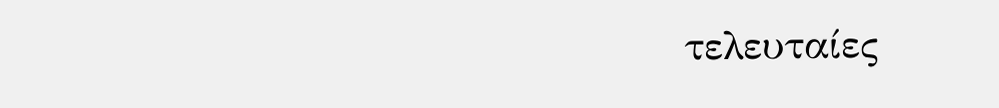τελευταίες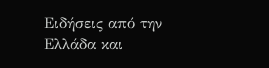Ειδήσεις από την Ελλάδα και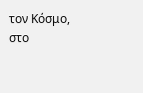τον Κόσμο, στο